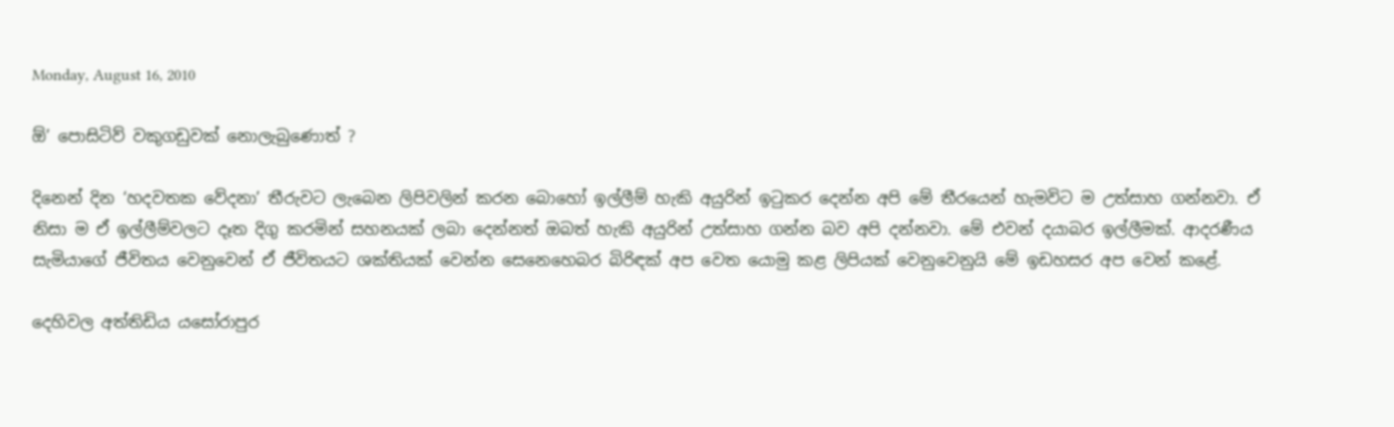Monday, August 16, 2010

ඕ’ පොසිටිව් වකුගඩුවක් නොලැබුණොත් ?

දිනෙන් දින ‘හදවතක වේදනා’ තීරුවට ලැබෙන ලිපිවලින් කරන බොහෝ ඉල්ලීම් හැකි අයුරින් ඉටුකර දෙන්න අපි මේ තීරයෙන් හැමවිට ම උත්සාහ ගන්නවා. ඒ නිසා ම ඒ ඉල්ලීම්වලට දෑත දිගු කරමින් සහනයක් ලබා දෙන්නත් ඔබත් හැකි අයුරින් උත්සාහ ගන්න බව අපි දන්නවා. මේ එවන් දයාබර ඉල්ලීමක්. ආදරණීය සැමියාගේ ජීවිතය වෙනුවෙන් ඒ ජීවිතයට ශක්තියක් වෙන්න සෙනෙහෙබර බිරිඳක් අප වෙත යොමු කළ ලිපියක් වෙනුවෙනුයි මේ ඉඩහසර අප වෙන් කළේ.

දෙහිවල අත්තිඩිය යසෝරාපුර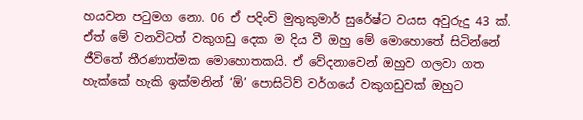හයවන පටුමග නො. 06 ඒ පදිංචි මුතුකුමාර් සුරේෂ්ට වයස අවුරුදු 43 ක්. ඒත් මේ වනවිටත් වකුගඩු දෙක ම දිය වී ඔහු මේ මොහොතේ සිටින්නේ ජීවිතේ තීරණාත්මක මොහොතකයි. ඒ වේදනාවෙන් ඔහුව ගලවා ගත හැක්කේ හැකි ඉක්මනින් ‘ඕ’ පොසිටිව් වර්ගයේ වකුගඩුවක් ඔහුට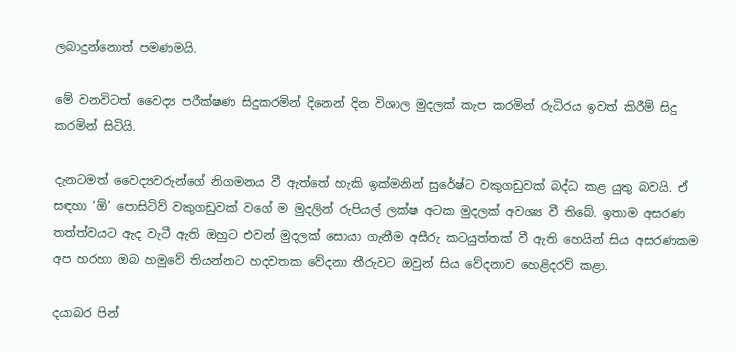ලබාදුන්නොත් පමණමයි.

මේ වනවිටත් වෛද්‍ය පරීක්ෂණ සිදුකරමින් දිනෙන් දින විශාල මුදලක් කැප කරමින් රුධිරය ඉවත් කිරීම් සිදු කරමින් සිටියි.

දැනටමත් වෛද්‍යවරුන්ගේ නිගමනය වී ඇත්තේ හැකි ඉක්මනින් සුරේෂ්ට වකුගඩුවක් බද්ධ කළ යුතු බවයි. ඒ සඳහා ‘ඕ’ පොසිටිව් වකුගඩුවක් වගේ ම මුදලින් රුපියල් ලක්ෂ අටක මුදලක් අවශ්‍ය වී තිබේ. ඉතාම අසරණ තත්ත්වයට ඇද වැටී ඇති ඔහුට එවන් මුදලක් සොයා ගැනීම අසීරු කටයුත්තක් වී ඇති හෙයින් සිය අසරණකම අප හරහා ඔබ හමුවේ තියන්නට හදවතක වේදනා තීරුවට ඔවුන් සිය වේදනාව හෙළිදරව් කළා.

දයාබර පින්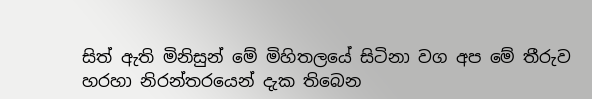සිත් ඇති මිනිසුන් මේ මිහිතලයේ සිටිනා වග අප මේ තීරුව හරහා නිරන්තරයෙන් දැක තිබෙන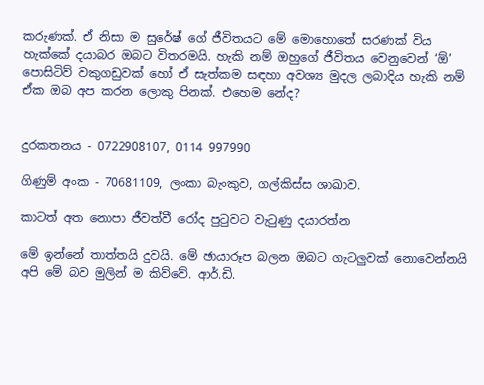කරුණක්. ඒ නිසා ම සුරේෂ් ගේ ජීවිතයට මේ මොහොතේ සරණක් විය හැක්කේ දයාබර ඔබට විතරමයි. හැකි නම් ඔහුගේ ජීවිතය වෙනුවෙන් ‘ඕ’ පොසිටිව් වකුගඩුවක් හෝ ඒ සැත්කම සඳහා අවශ්‍ය මුදල ලබාදිය හැකි නම් ඒක ඔබ අප කරන ලොකු පිනක්. එහෙම නේද?


දුරකතනය - 0722908107, 0114 997990

ගිණුම් අංක - 70681109, ලංකා බැංකුව, ගල්කිස්ස ශාඛාව.

කාටත් අත නොපා ජීවත්වී රෝද පුටුවට වැටුණු දයාරත්න

මේ ඉන්නේ තාත්තයි දුවයි. මේ ඡායාරූප බලන ඔබට ගැටලුවක් නොවෙන්නයි අපි මේ බව මුලින් ම කිව්වේ. ආර්.ඩි.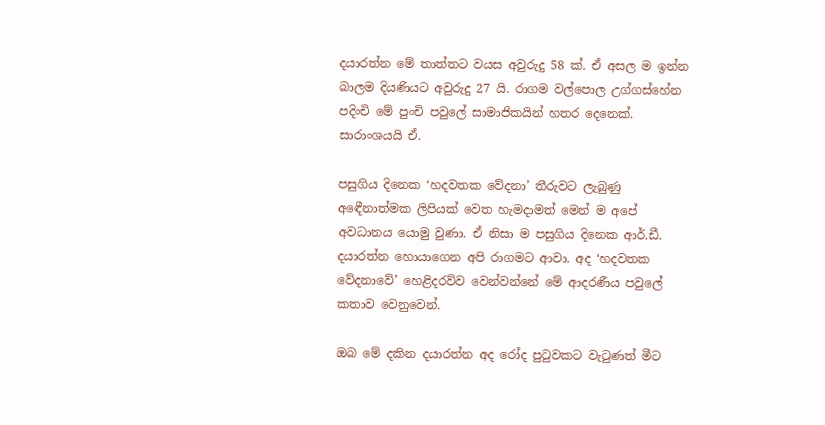දයාරත්න මේ තාත්තට වයස අවුරුදු 58 ක්. ඒ අසල ම ඉන්න බාලම දියණියට අවුරුදු 27 යි. රාගම වල්පොල උග්ගස්හේන පදිංචි මේ පුංචි පවුලේ සාමාජිකයින් හතර දෙනෙක්. සාරාංශයයි ඒ.

පසුගිය දිනෙක ‘හදවතක වේදනා’ තීරුවට ලැබුණු අඳෙීනාත්මක ලිපියක් වෙත හැමදාමත් මෙන් ම අපේ අවධානය යොමු වුණා. ඒ නිසා ම පසුගිය දිනෙක ආර්.ඩී. දයාරත්න හොයාගෙන අපි රාගමට ආවා. අද ‘හදවතක වේදනාවේ’ හෙළිදරව්ව වෙන්වන්නේ මේ ආදරණීය පවුලේ කතාව වෙනුවෙන්.

ඔබ මේ දකින දයාරත්න අද රෝද පුටුවකට වැටුණත් මීට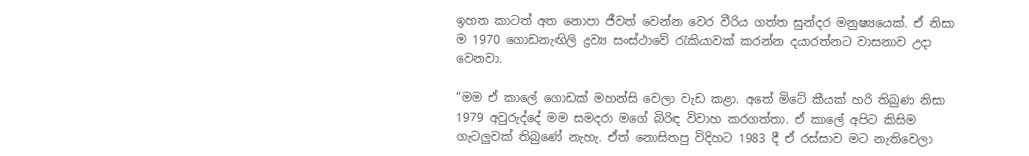ඉහත කාටත් අත නොපා ජීවත් වෙන්න වෙර වීරිය ගත්ත සුන්දර මනුෂ්‍යයෙක්. ඒ නිසා ම 1970 ගොඩනැඟිලි ද්‍රව්‍ය සංස්ථාවේ රැකියාවක් කරන්න දයාරත්නට වාසනාව උදා වෙනවා.

“මම ඒ කාලේ ගොඩක් මහන්සි වෙලා වැඩ කළා. අතේ මිටේ කීයක් හරි තිබුණ නිසා 1979 අවුරුද්දේ මම සමදරා මගේ බිරිඳ විවාහ කරගත්තා. ඒ කාලේ අපිට කිසිම ගැටලුවක් තිබුණේ නැහැ. ඒත් නොසිතපු විදිහට 1983 දී ඒ රස්සාව මට නැතිවෙලා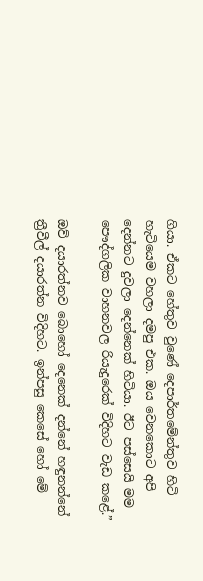ගියා. ඒකට හේතුව වුණේ දෙපාර්තමේන්තුව හිටි හැටියෙම වහලා දමපු එක. ඔය වෙනකොට අපි දෙන්නට දුවලා දෙන්නෙක් හිටියා. ඊට පස්සෙයි මම පෞද්ගලික වාහනවල රියැදුරෙක් විදිහට වැඩ කළේ.”

ඔව් දයාරත්නව බොහෝ දෙනෙක් දන්නේ හඳුනන්නේ ත්‍රීවීල් දයාරත්න විදිහට. ඉන්පසු කෙසේ හෝ මේ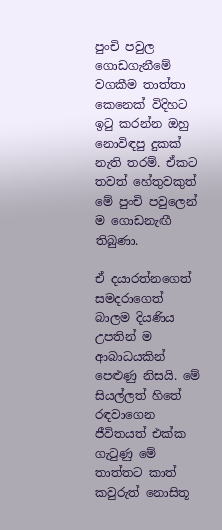පුංචි පවුල ගොඩගැනීමේ වගකීම තාත්තා කෙනෙක් විදිහට ඉටු කරන්න ඔහු නොවිඳපු දුකක් නැති තරම්. ඒකට තවත් හේතුවකුත් මේ පුංචි පවුලෙන් ම ගොඩනැඟී තිබුණා.

ඒ දයාරත්නගෙත් සමදරාගෙත් බාලම දියණිය උපතින් ම ආබාධයකින් පෙළුණු නිසයි. මේ සියල්ලත් හිතේ රඳවාගෙන ජීවිතයත් එක්ක ගැටුණු මේ තාත්තට කාත් කවුරුත් නොසිතූ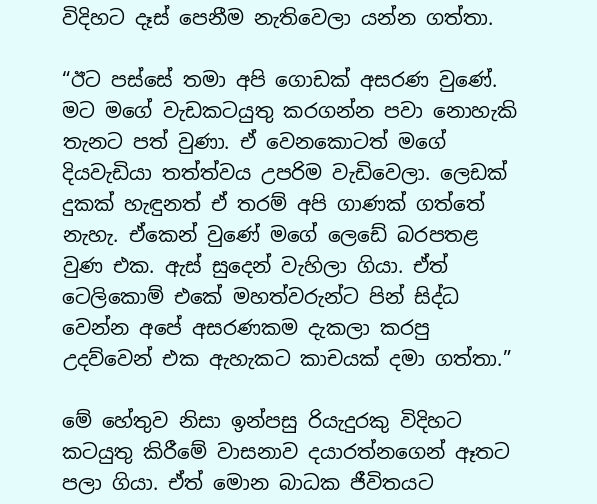විදිහට දෑස් පෙනීම නැතිවෙලා යන්න ගත්තා.

“ඊට පස්සේ තමා අපි ගොඩක් අසරණ වුණේ. මට මගේ වැඩකටයුතු කරගන්න පවා නොහැකි තැනට පත් වුණා. ඒ වෙනකොටත් මගේ දියවැඩියා තත්ත්වය උපරිම වැඩිවෙලා. ලෙඩක් දුකක් හැඳුනත් ඒ තරම් අපි ගාණක් ගත්තේ නැහැ. ඒකෙන් වුණේ මගේ ලෙඩේ බරපතළ වුණ එක. ඇස් සුදෙන් වැහිලා ගියා. ඒත් ටෙලිකොම් එකේ මහත්වරුන්ට පින් සිද්ධ වෙන්න අපේ අසරණකම දැකලා කරපු උදව්වෙන් එක ඇහැකට කාචයක් දමා ගත්තා.”

මේ හේතුව නිසා ඉන්පසු රියැදුරකු විදිහට කටයුතු කිරීමේ වාසනාව දයාරත්නගෙන් ඈතට පලා ගියා. ඒත් මොන බාධක ජීවිතයට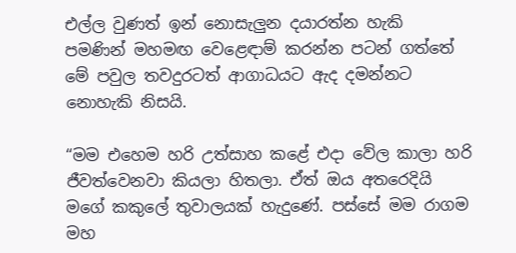එල්ල වුණත් ඉන් නොසැලුන දයාරත්න හැකි පමණින් මහමඟ වෙළෙඳාම් කරන්න පටන් ගත්තේ මේ පවුල තවදුරටත් ආගාධයට ඇද දමන්නට නොහැකි නිසයි.

“මම එහෙම හරි උත්සාහ කළේ එදා වේල කාලා හරි ජීවත්වෙනවා කියලා හිතලා. ඒත් ඔය අතරෙදියි මගේ කකුලේ තුවාලයක් හැදුණේ. පස්සේ මම රාගම මහ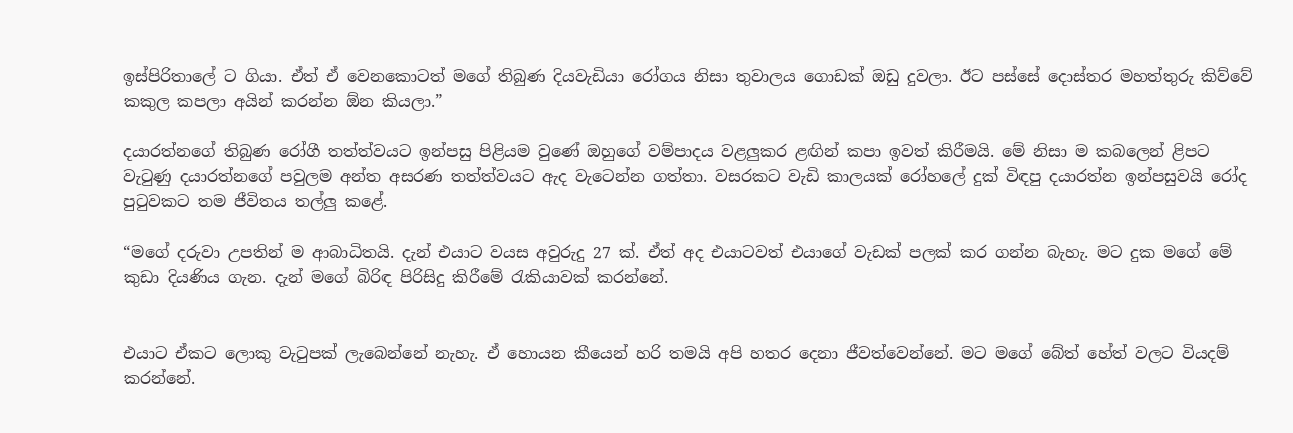ඉස්පිරිතාලේ ට ගියා. ඒත් ඒ වෙනකොටත් මගේ තිබුණ දියවැඩියා රෝගය නිසා තුවාලය ගොඩක් ඔඩු දුවලා. ඊට පස්සේ දොස්තර මහත්තුරු කිව්වේ කකුල කපලා අයින් කරන්න ඕන කියලා.”

දයාරත්නගේ තිබුණ රෝගී තත්ත්වයට ඉන්පසු පිළියම වුණේ ඔහුගේ වම්පාදය වළලුකර ළඟින් කපා ඉවත් කිරීමයි. මේ නිසා ම කබලෙන් ළිපට වැටුණු දයාරත්නගේ පවුලම අන්ත අසරණ තත්ත්වයට ඇද වැටෙන්න ගත්තා. වසරකට වැඩි කාලයක් රෝහලේ දුක් විඳපු දයාරත්න ඉන්පසුවයි රෝද පුටුවකට තම ජීවිතය තල්ලු කළේ.

“මගේ දරුවා උපතින් ම ආබාධිතයි. දැන් එයාට වයස අවුරුදු 27 ක්. ඒත් අද එයාටවත් එයාගේ වැඩක් පලක් කර ගන්න බැහැ. මට දුක මගේ මේ කුඩා දියණිය ගැන. දැන් මගේ බිරිඳ පිරිසිදු කිරීමේ රැකියාවක් කරන්නේ.


එයාට ඒකට ලොකු වැටුපක් ලැබෙන්නේ නැහැ. ඒ හොයන කීයෙන් හරි තමයි අපි හතර දෙනා ජීවත්වෙන්නේ. මට මගේ බේත් හේත් වලට වියදම් කරන්නේ.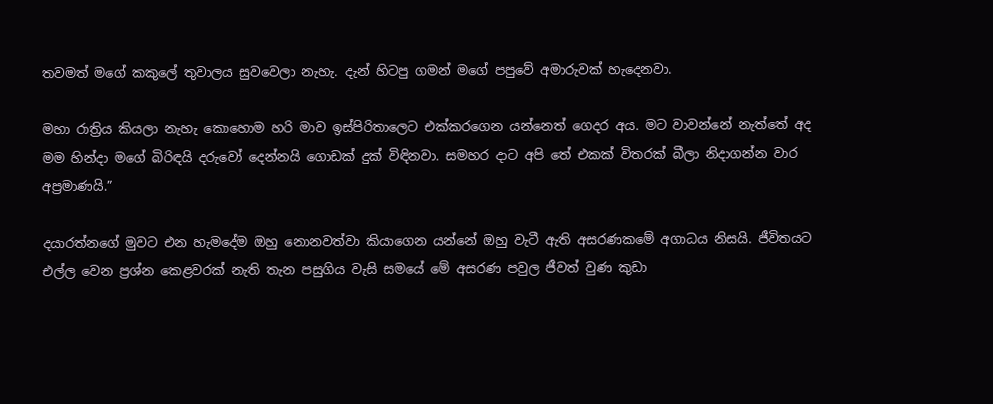තවමත් මගේ කකුලේ තුවාලය සුවවෙලා නැහැ. දැන් හිටපු ගමන් මගේ පපුවේ අමාරුවක් හැදෙනවා.

මහා රාත්‍රිය කියලා නැහැ කොහොම හරි මාව ඉස්පිරිතාලෙට එක්කරගෙන යන්නෙත් ගෙදර අය. මට වාවන්නේ නැත්තේ අද මම හින්දා මගේ බිරිඳයි දරුවෝ දෙන්නයි ගොඩක් දුක් විඳිනවා. සමහර දාට අපි තේ එකක් විතරක් බීලා නිදාගන්න වාර අප්‍රමාණයි.”

දයාරත්නගේ මුවට එන හැමදේම ඔහු නොනවත්වා කියාගෙන යන්නේ ඔහු වැටී ඇති අසරණකමේ අගාධය නිසයි. ජීවිතයට එල්ල වෙන ප්‍රශ්න කෙළවරක් නැති තැන පසුගිය වැසි සමයේ මේ අසරණ පවුල ජීවත් වුණ කුඩා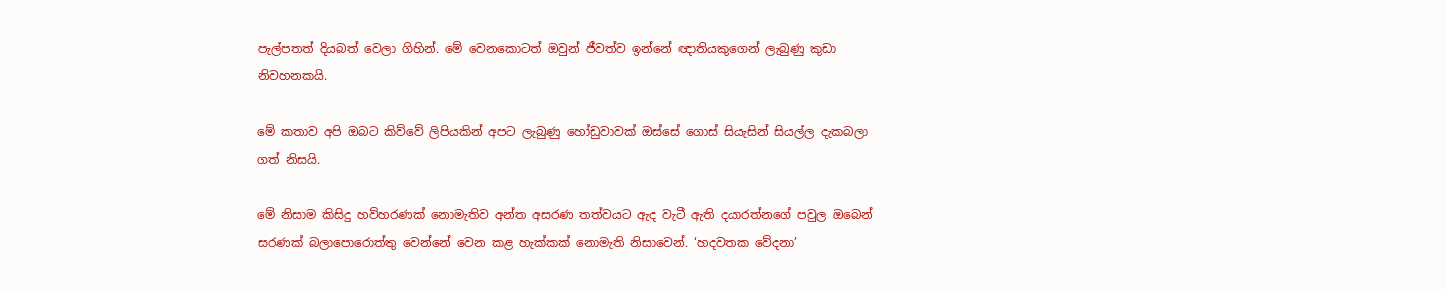පැල්පතත් දියබත් වෙලා ගිහින්. මේ වෙනකොටත් ඔවුන් ජීවත්ව ඉන්නේ ඥාතියකුගෙන් ලැබුණු කුඩා නිවහනකයි.

මේ කතාව අපි ඔබට කිව්වේ ලිපියකින් අපට ලැබුණු හෝඩුවාවක් ඔස්සේ ගොස් සියැසින් සියල්ල දැකබලා ගත් නිසයි.

මේ නිසාම කිසිදු හව්හරණක් නොමැතිව අන්ත අසරණ තත්වයට ඇද වැටී ඇති දයාරත්නගේ පවුල ඔබෙන් සරණක් බලාපොරොත්තු වෙන්නේ වෙන කළ හැක්කක් නොමැති නිසාවෙන්. ‘හදවතක වේදනා’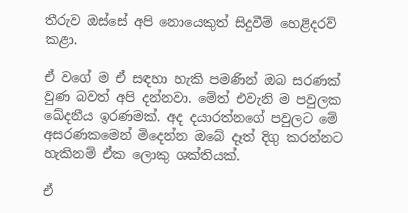තීරුව ඔස්සේ අපි නොයෙකුත් සිදුවීම් හෙළිදරව් කළා.

ඒ වගේ ම ඒ සඳහා හැකි පමණින් ඔබ සරණක් වුණ බවත් අපි දන්නවා. මේත් එවැනි ම පවුලක ඛේදනීය ඉරණමක්. අද දයාරත්නගේ පවුලට මේ අසරණකමෙන් මිදෙන්න ඔබේ දෑත් දිගු කරන්නට හැකිනම් ඒක ලොකු ශක්තියක්.

ඒ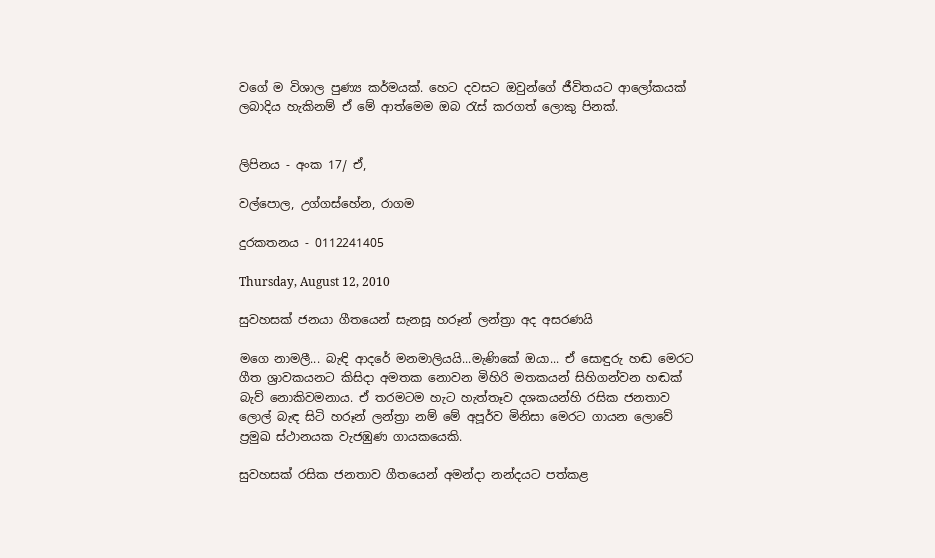වගේ ම විශාල පුණ්‍ය කර්මයක්. හෙට දවසට ඔවුන්ගේ ජීවිතයට ආලෝකයක් ලබාදිය හැකිනම් ඒ මේ ආත්මෙම ඔබ රැස් කරගත් ලොකු පිනක්.


ලිපිනය - අංක 17/ ඒ,

වල්පොල, උග්ගස්හේන, රාගම

දුරකතනය - 0112241405

Thursday, August 12, 2010

සුවහසක් ජනයා ගීතයෙන් සැනසූ හරූන් ලන්ත්‍රා අද අසරණයි

මගෙ නාමලී... බැඳි ආදරේ මනමාලියයි...මැණිකේ ඔයා... ඒ සොඳුරු හඬ මෙරට ගීත ශ්‍රාවකයනට කිසිදා අමතක නොවන මිහිරි මතකයන් සිහිගන්වන හඬක් බැව් නොකිවමනාය. ඒ තරමටම හැට හැත්තෑව දශකයන්හි රසික ජනතාව ලොල් බැඳ සිටි හරූන් ලන්ත්‍රා නම් මේ අපූර්ව මිනිසා මෙරට ගායන ලොවේ ප්‍රමුඛ ස්ථානයක වැජඹුණ ගායකයෙකි.

සුවහසක් රසික ජනතාව ගීතයෙන් අමන්දා නන්දයට පත්කළ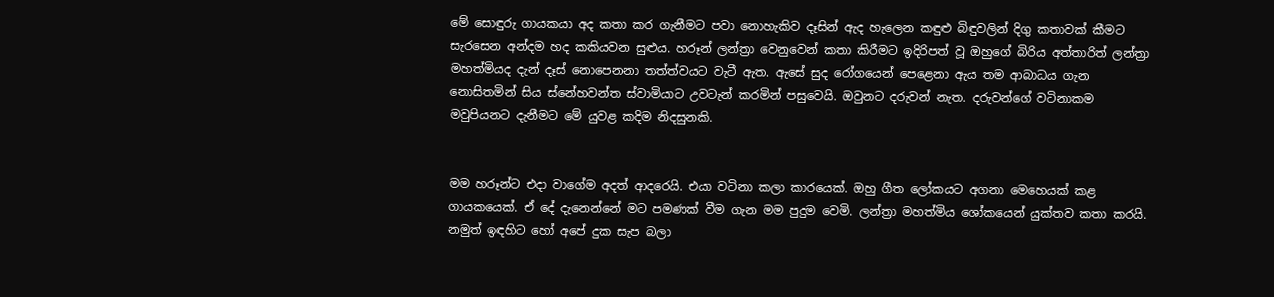මේ සොඳුරු ගායකයා අද කතා කර ගැනීමට පවා නොහැකිව දෑසින් ඇද හැලෙන කඳුළු බිඳුවලින් දිගු කතාවක් කීමට සැරසෙන අන්දම හද කකියවන සුළුය. හරූන් ලන්ත්‍රා වෙනුවෙන් කතා කිරීමට ඉදිරිපත් වූ ඔහුගේ බිරිය අත්තාරිත් ලන්ත්‍රා මහත්මියද දැන් දෑස් නොපෙනනා තත්ත්වයට වැටී ඇත. ඇසේ සුද රෝගයෙන් පෙළෙනා ඇය තම ආබාධය ගැන නොසිතමින් සිය ස්නේහවන්ත ස්වාමියාට උවටැන් කරමින් පසුවෙයි. ඔවුනට දරුවන් නැත. දරුවන්ගේ වටිනාකම මවුපියනට දැනීමට මේ යුවළ කදිම නිදසුනකි.


මම හරූන්ට එදා වාගේම අදත් ආදරෙයි. එයා වටිනා කලා කාරයෙක්. ඔහු ගීත ලෝකයට අගනා මෙහෙයක් කළ ගායකයෙක්. ඒ දේ දැනෙන්නේ මට පමණක් වීම ගැන මම පුදුම වෙමි. ලන්ත්‍රා මහත්මිය ශෝකයෙන් යුක්තව කතා කරයි. නමුත් ඉඳහිට හෝ අපේ දුක සැප බලා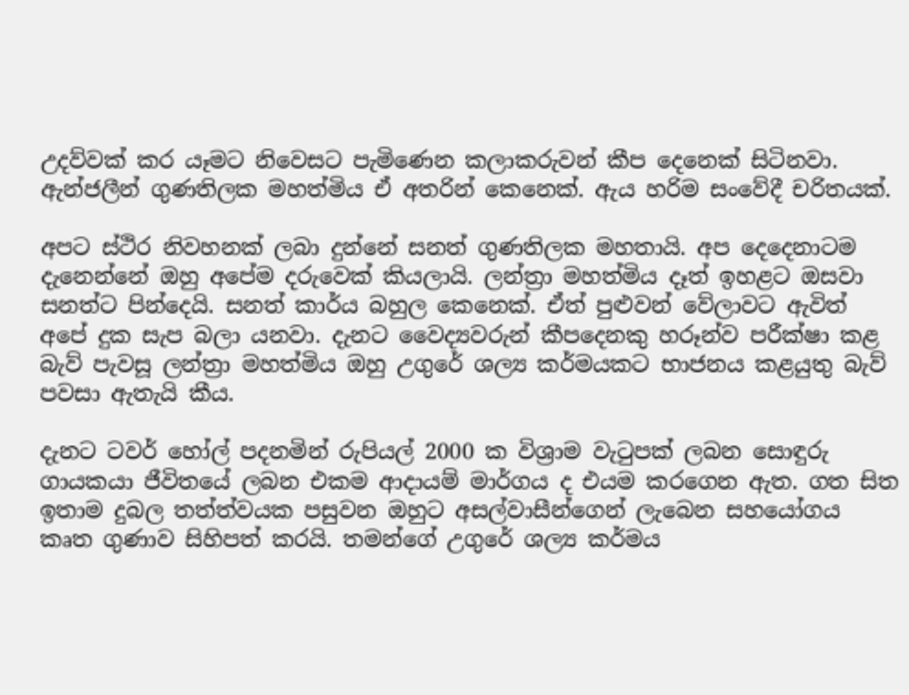උදව්වක් කර යෑමට නිවෙසට පැමිණෙන කලාකරුවන් කීප දෙනෙක් සිටිනවා. ඇන්ජලීන් ගුණතිලක මහත්මිය ඒ අතරින් කෙනෙක්. ඇය හරිම සංවේදී චරිතයක්.

අපට ස්ථිර නිවහනක් ලබා දුන්නේ සනත් ගුණතිලක මහතායි. අප දෙදෙනාටම දැනෙන්නේ ඔහු අපේම දරුවෙක් කියලායි. ලන්ත්‍රා මහත්මිය දෑත් ඉහළට ඔසවා සනත්ට පින්දෙයි. සනත් කාර්ය බහුල කෙනෙක්. ඒත් පුළුවන් වේලාවට ඇවිත් අපේ දුක සැප බලා යනවා. දැනට වෛද්‍යවරුන් කීපදෙනකු හරූන්ව පරීක්ෂා කළ බැව් පැවසූ ලන්ත්‍රා මහත්මිය ඔහු උගුරේ ශල්‍ය කර්මයකට භාජනය කළයුතු බැව් පවසා ඇතැයි කීය.

දැනට ටවර් හෝල් පදනමින් රුපියල් 2000 ක විශ්‍රාම වැටුපක් ලබන සොඳුරු ගායකයා ජීවිතයේ ලබන එකම ආදායම් මාර්ගය ද එයම කරගෙන ඇත. ගත සිත ඉතාම දුබල තත්ත්වයක පසුවන ඔහුට අසල්වාසීන්ගෙන් ලැබෙන සහයෝගය කෘත ගුණාව සිහිපත් කරයි. තමන්ගේ උගුරේ ශල්‍ය කර්මය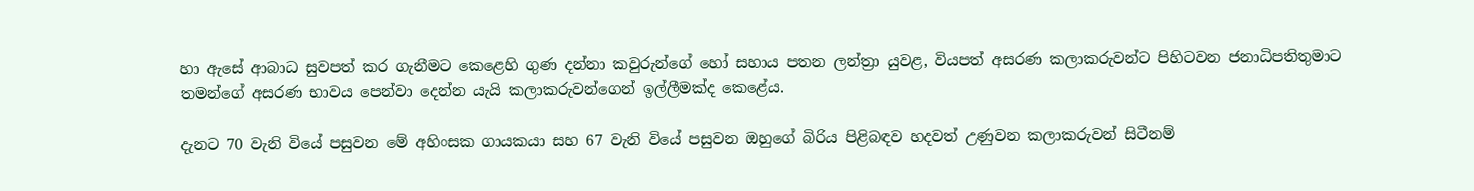හා ඇසේ ආබාධ සුවපත් කර ගැනීමට කෙළෙහි ගුණ දන්නා කවුරුන්ගේ හෝ සහාය පතන ලන්ත්‍රා යුවළ, වියපත් අසරණ කලාකරුවන්ට පිහිටවන ජනාධිපතිතුමාට තමන්ගේ අසරණ භාවය පෙන්වා දෙන්න යැයි කලාකරුවන්ගෙන් ඉල්ලීමක්ද කෙළේය.

දැනට 70 වැනි වියේ පසුවන මේ අහිංසක ගායකයා සහ 67 වැනි වියේ පසුවන ඔහුගේ බිරිය පිළිබඳව හදවත් උණුවන කලාකරුවන් සිටීනම්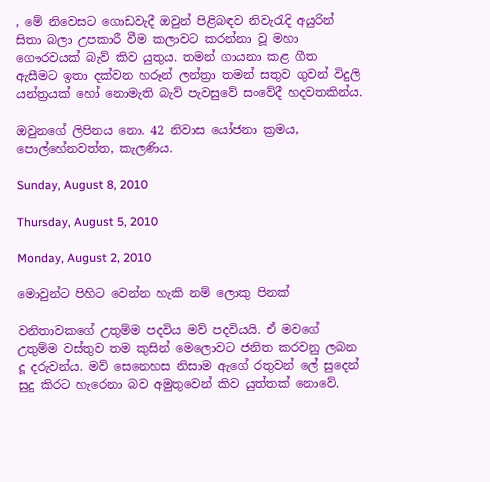, මේ නිවෙසට ගොඩවැදී ඔවුන් පිළිබඳව නිවැරැදි අයුරින් සිතා බලා උපකාරී වීම කලාවට කරන්නා වූ මහා ගෞරවයක් බැව් කිව යුතුය. තමන් ගායනා කළ ගීත ඇසීමට ඉතා දක්වන හරූන් ලන්ත්‍රා තමන් සතුව ගුවන් විදුලි යන්ත්‍රයක් හෝ නොමැති බැව් පැවසුවේ සංවේදී හදවතකින්ය.

ඔවුනගේ ලිපිනය නො. 42 නිවාස යෝජනා ක්‍රමය, පොල්හේනවත්ත, කැලණිය.

Sunday, August 8, 2010

Thursday, August 5, 2010

Monday, August 2, 2010

මොවුන්ට පිහිට වෙන්න හැකි නම් ලොකු පිනක්‌

වනිතාවකගේ උතුම්ම පදවිය මව් පදවියයි. ඒ මවගේ උතුම්ම වස්‌තුව තම කුසින් මෙලොවට ජනිත කරවනු ලබන දූ දරුවන්ය. මව් සෙනෙහස නිසාම ඇගේ රතුවන් ලේ සුදෙන් සුදු කිරට හැරෙනා බව අමුතුවෙන් කිව යුත්තක්‌ නොවේ.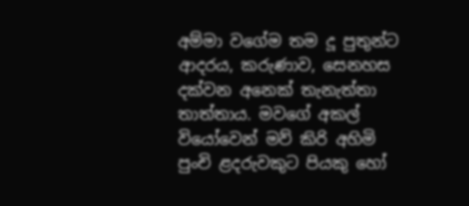අම්මා වගේම තම දූ පුතුන්ට ආදරය, කරුණාව, සෙනහස දක්‌වන අනෙක්‌ තැනැත්තා තාත්තාය. මවගේ අකල් වියෝවෙන් මව් කිරි අහිමි පුංචි ළදරුවකුට පියකු හෝ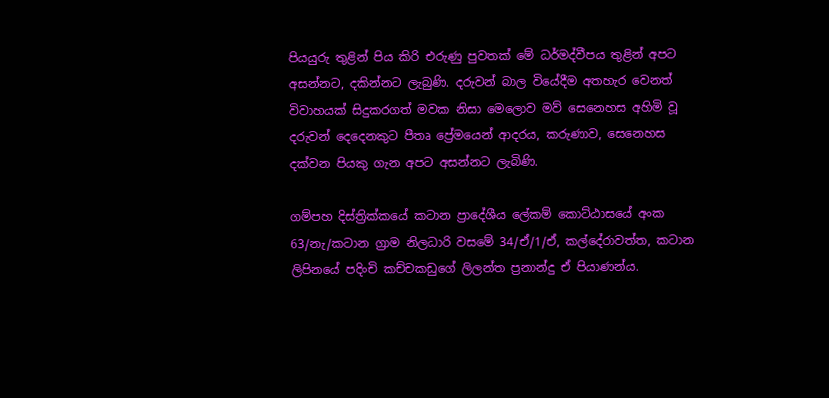පියයුරු තුළින් පිය කිරි එරුණු පුවතක්‌ මේ ධර්මද්වීපය තුළින් අපට අසන්නට, දකින්නට ලැබුණි. දරුවන් බාල වියේදීම අතහැර වෙනත් විවාහයක්‌ සිදුකරගත් මවක නිසා මෙලොව මව් සෙනෙහස අහිමි වූ දරුවන් දෙදෙනකුට පීතෘ ප්‍රේමයෙන් ආදරය, කරුණාව, සෙනෙහස දක්‌වන පියකු ගැන අපට අසන්නට ලැබිණි.

ගම්පහ දිස්‌ත්‍රික්‌කයේ කටාන ප්‍රාදේශීය ලේකම් කොට්‌ඨාසයේ අංක 63/නැ/කටාන ග්‍රාම නිලධාරි වසමේ 34/ඒ/1/ඒ, කල්දේරාවත්ත, කටාන ලිපිනයේ පදිංචි කච්චකඩුගේ ලිලන්ත ප්‍රනාන්දු ඒ පියාණන්ය.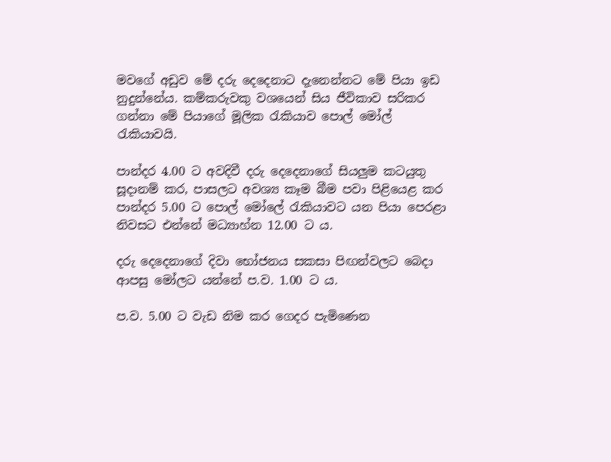මවගේ අඩුව මේ දරු දෙදෙනාට දැනෙන්නට මේ පියා ඉඩ නුදුන්නේය. කම්කරුවකු වශයෙන් සිය ජීවිකාව සරිකර ගන්නා මේ පියාගේ මූලික රැකියාව පොල් මෝල් රැකියාවයි.

පාන්දර 4.00 ට අවදිවී දරු දෙදෙනාගේ සියලුම කටයුතු සූදානම් කර, පාසලට අවශ්‍ය කෑම බීම පවා පිළියෙළ කර පාන්දර 5.00 ට පොල් මෝලේ රැකියාවට යන පියා පෙරළා නිවසට එන්නේ මධ්‍යාහ්න 12.00 ට ය.

දරු දෙදෙනාගේ දිවා භෝජනය සකසා පිඟන්වලට බෙදා ආපසු මෝලට යන්නේ ප.ව. 1.00 ට ය.

ප.ව. 5.00 ට වැඩ නිම කර ගෙදර පැමිණෙන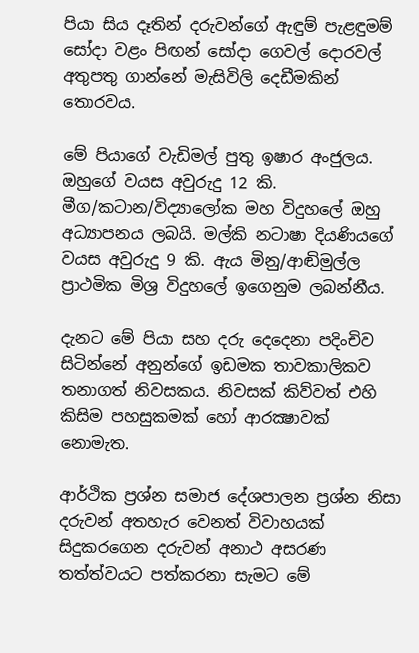පියා සිය දෑතින් දරුවන්ගේ ඇඳුම් පැළඳුමම් සෝදා වළං පිඟන් සෝදා ගෙවල් දොරවල් අතුපතු ගාන්නේ මැසිවිලි දෙඩීමකින් තොරවය.

මේ පියාගේ වැඩිමල් පුතු ඉෂාර අංජුලය. ඔහුගේ වයස අවුරුදු 12 කි. මීග/කටාන/විද්‍යාලෝක මහ විදුහලේ ඔහු අධ්‍යාපනය ලබයි. මල්කි නටාෂා දියණියගේ වයස අවුරුදු 9 කි. ඇය මිනු/ආඬිමුල්ල ප්‍රාථමික මිශ්‍ර විදුහලේ ඉගෙනුම ලබන්නීය.

දැනට මේ පියා සහ දරු දෙදෙනා පදිංචිව සිටින්නේ අනුන්ගේ ඉඩමක තාවකාලිකව තනාගත් නිවසකය. නිවසක්‌ කිව්වත් එහි කිසිම පහසුකමක්‌ හෝ ආරක්‍ෂාවක්‌ නොමැත.

ආර්ථික ප්‍රශ්න සමාජ දේශපාලන ප්‍රශ්න නිසා දරුවන් අතහැර වෙනත් විවාහයක්‌ සිදුකරගෙන දරුවන් අනාථ අසරණ තත්ත්වයට පත්කරනා සැමට මේ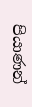පියාණන්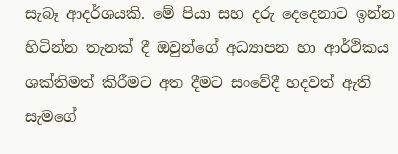සැබෑ ආදර්ශයකි. මේ පියා සහ දරු දෙදෙනාට ඉන්න හිටින්න තැනක්‌ දී ඔවුන්ගේ අධ්‍යාපන හා ආර්ථිකය ශක්‌තිමත් කිරීමට අත දීමට සංවේදී හදවත් ඇති සැමගේ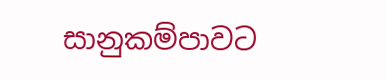සානුකම්පාවට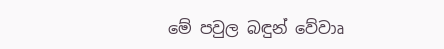මේ පවුල බඳුන් වේවාෘ